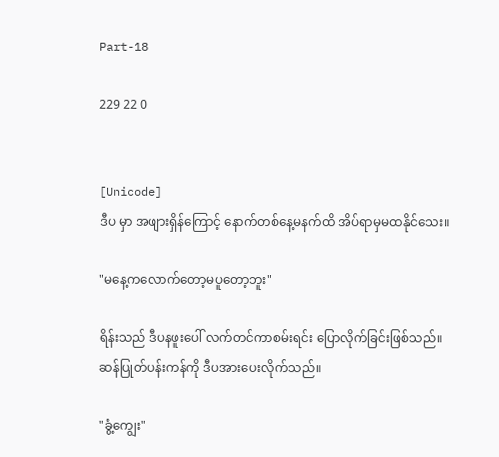Part-18

229 22 0


[Unicode]
ဒီပ မှာ အဖျားရှိန်ကြောင့် နောက်တစ်နေ့မနက်ထိ အိပ်ရာမှမထနိုင်သေး။

"မနေ့ကလောက်တော့မပူတော့ဘူး"

ရိန်းသည် ဒီပနဖူးပေါ် လက်တင်ကာစမ်းရင်း ပြောလိုက်ခြင်းဖြစ်သည်။
ဆန်ပြုတ်ပန်းကန်ကို ဒီပအားပေးလိုက်သည်။

"ခွံ့ကျွေး"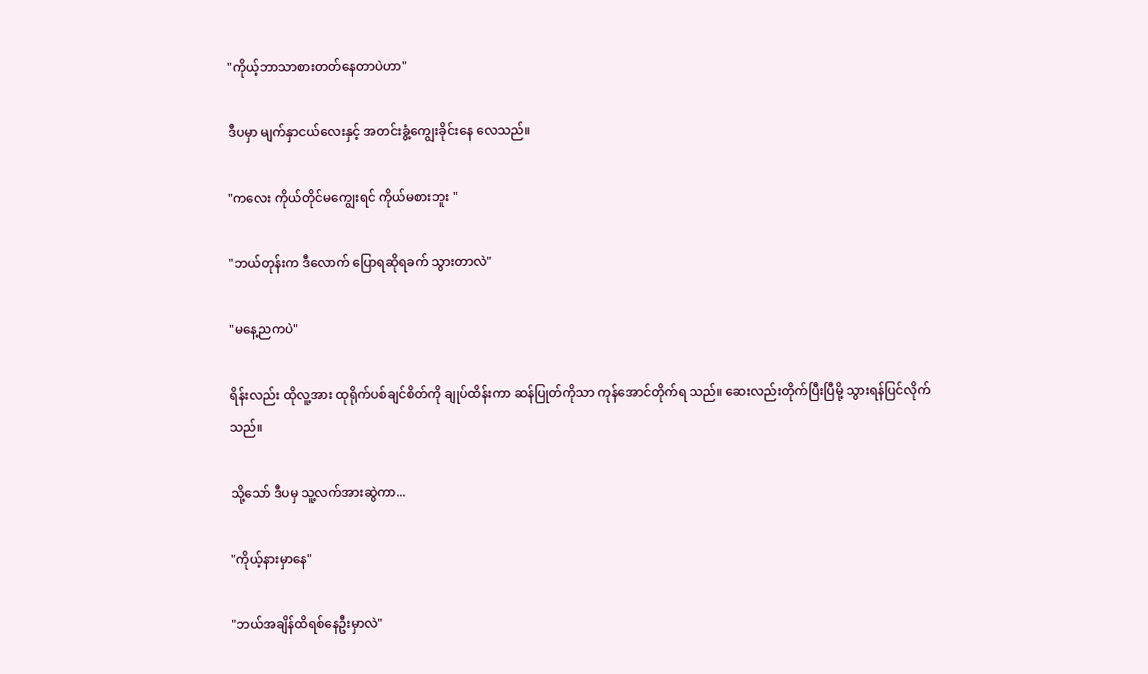"ကိုယ့်ဘာသာစားတတ်နေတာပဲဟာ"

ဒီပမှာ မျက်နှာငယ်လေးနှင့် အတင်းခွံ့ကျွေးခိုင်းနေ လေသည်။

"ကလေး ကိုယ်တိုင်မကျွေးရင် ကိုယ်မစားဘူး "

"ဘယ်တုန်းက ဒီလောက် ပြောရဆိုရခက် သွားတာလဲ"

"မနေ့ညကပဲ"

ရိန်းလည်း ထိုလူ့အား ထုရိုက်ပစ်ချင်စိတ်ကို ချုပ်ထိန်းကာ ဆန်ပြုတ်ကိုသာ ကုန်အောင်တိုက်ရ သည်။ ဆေးလည်းတိုက်ပြီးပြီမို့ သွားရန်ပြင်လိုက်သည်။

သို့သော် ဒီပမှ သူ့လက်အားဆွဲကာ...

"ကိုယ့်နားမှာနေ"

"ဘယ်အချိန်ထိရစ်နေဦးမှာလဲ"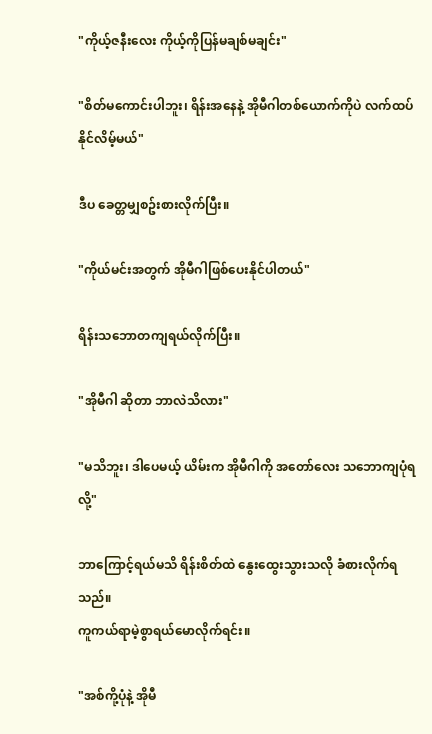"ကိုယ့်ဇနီးလေး ကိုယ့်ကိုပြန်မချစ်မချင်း"

"စိတ်မကောင်းပါဘူး၊ ရိန်းအနေနဲ့ အိုမီဂါတစ်ယောက်ကိုပဲ လက်ထပ်နိုင်လိမ့်မယ်"

ဒီပ ခေတ္တမျှစဥ်းစားလိုက်ပြီး။

"ကိုယ်မင်းအတွက် အိုမီဂါဖြစ်ပေးနိုင်ပါတယ်"

ရိန်းသဘောတကျရယ်လိုက်ပြီး။

"အိုမီဂါ ဆိုတာ ဘာလဲသိလား"

"မသိဘူး၊ ဒါပေမယ့် ယိမ်းက အိုမီဂါကို အတော်လေး သဘောကျပုံရလို့"

ဘာကြောင့်ရယ်မသိ ရိန်းစိတ်ထဲ နွေးထွေးသွားသလို ခံစားလိုက်ရသည်။
ကူကယ်ရာမဲ့စွာရယ်မောလိုက်ရင်း။

"အစ်ကို့ပုံနဲ့ အိုမီ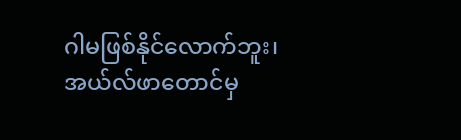ဂါမဖြစ်နိုင်လောက်ဘူး၊ အယ်လ်ဖာတောင်မှ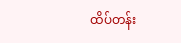ထိပ်တန်း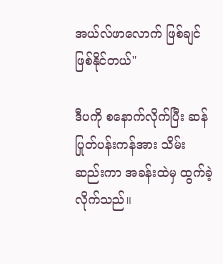အယ်လ်ဖာလောက် ဖြစ်ချင်ဖြစ်နိုင်တယ်"

ဒီပကို စနောက်လိုက်ပြီး ဆန်ပြုတ်ပန်းကန်အား သိမ်းဆည်းကာ အခန်းထဲမှ ထွက်ခဲ့လိုက်သည်။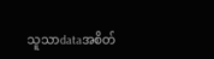သူသာdataအစိတ်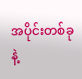အပိုင်းတစ်ခုနဲ့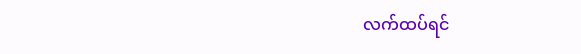လက်ထပ်ရင်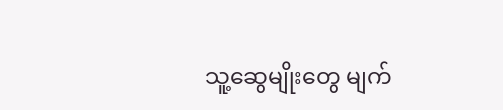သူ့ဆွေမျိုးတွေ မျက်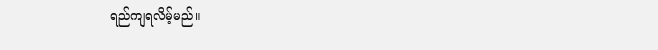ရည်ကျရလိမ့်မည်။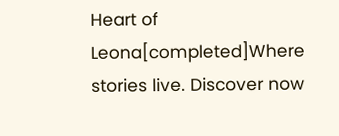Heart of Leona[completed]Where stories live. Discover now